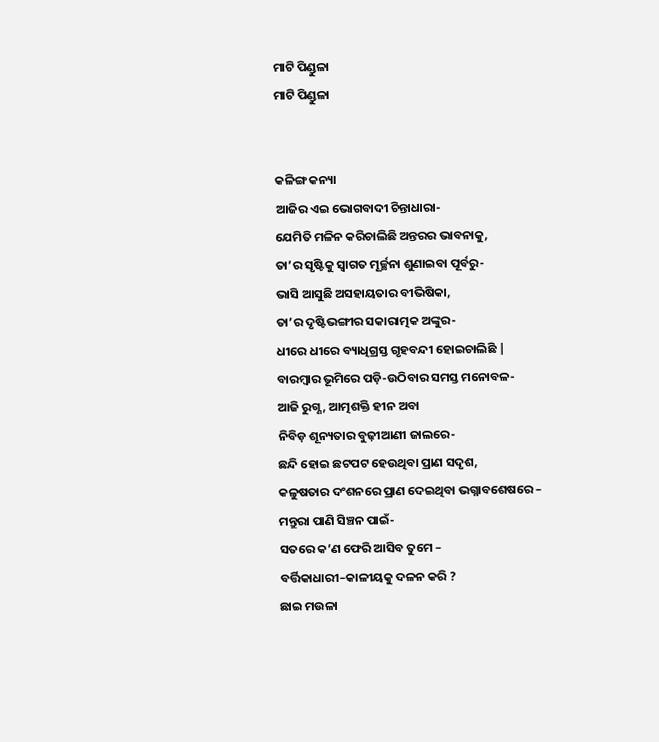ମାଟି ପିଣ୍ଡୁଳା
ମାଟି ପିଣ୍ଡୁଳା


କଳିଙ୍ଗ କନ୍ୟା
ଆଜିର ଏଇ ଭୋଗବାଦୀ ଚିନ୍ତାଧାରା-
ଯେମିତି ମଳିନ କରିଚାଲିଛି ଅନ୍ତରର ଭାବନାକୁ,
ତା’ର ସୃଷ୍ଟିକୁ ସ୍ୱାଗତ ମୂର୍ଚ୍ଛନା ଶୁଣାଇବା ପୂର୍ବରୁ-
ଭାସି ଆସୁଛି ଅସହାୟତାର ବୀଭିଷିକା,
ତା’ର ଦୃଷ୍ଟିଭଙ୍ଗୀର ସକାରାତ୍ମକ ଅଙ୍କୁର-
ଧୀରେ ଧୀରେ ବ୍ୟାଧିଗ୍ରସ୍ତ ଗୃହବନ୍ଦୀ ହୋଇଚାଲିଛି |
ବାରମ୍ବାର ଭୂମିରେ ପଡ଼ି-ଉଠିବାର ସମସ୍ତ ମନୋବଳ-
ଆଜି ରୁଗ୍ଣ, ଆତ୍ମଶକ୍ତି ହୀନ ଅବା
ନିବିଡ଼ ଶୂନ୍ୟତାର ବୁଢ଼ୀଆଣୀ ଜାଲରେ-
ଛନ୍ଦି ହୋଇ ଛଟପଟ ହେଉଥିବା ପ୍ରାଣ ସଦୃଶ,
କଳୁଷତାର ଦଂଶନରେ ପ୍ରାଣ ଦେଇଥିବା ଭଗ୍ନାବଶେଷରେ –
ମନ୍ତୁରା ପାଣି ସିଞ୍ଚନ ପାଇଁ-
ସତରେ କ’ଣ ଫେରି ଆସିବ ତୁମେ –
ବର୍ତ୍ତିକାଧାରୀ–କାଳୀୟକୁ ଦଳନ କରି ?
ଛାଇ ମଉଳା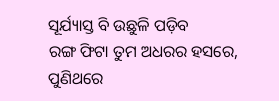ସୂର୍ଯ୍ୟାସ୍ତ ବି ଉଛୁଳି ପଡ଼ିବ
ରଙ୍ଗ ଫିଟା ତୁମ ଅଧରର ହସରେ,
ପୁଣିଥରେ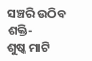ସଞ୍ଚରି ଉଠିବ ଶକ୍ତି-
ଶୁଷ୍କ ମାଟି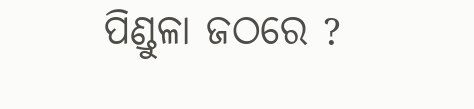ପିଣ୍ଡୁଳା ଜଠରେ ?